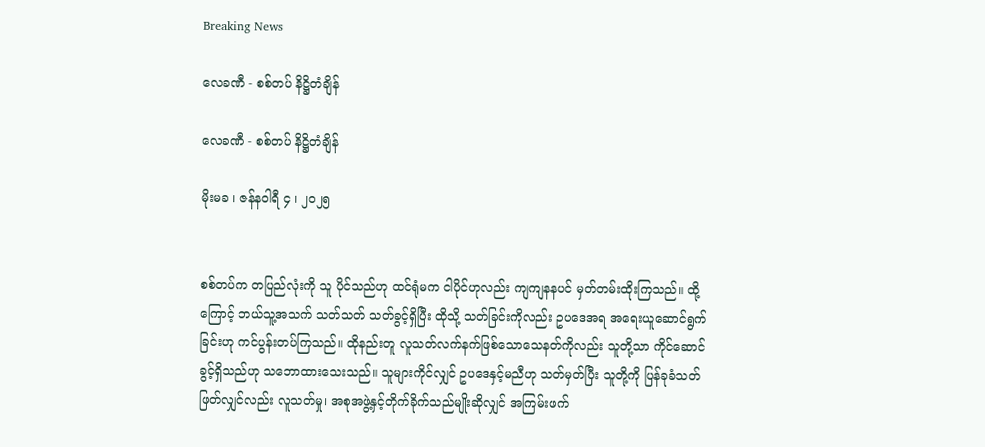Breaking News

လေခဏီ - စစ်တပ် နိဋ္ဌိတံချိန်

လေခဏီ - စစ်တပ် နိဋ္ဌိတံချိန်

မိုးမခ ၊ ဇန်နဝါရီ ၄ ၊ ၂၀၂၅


စစ်တပ်က တပြည်လုံးကို သူ ပိုင်သည်ဟု ထင်ရုံမက ငါပိုင်ဟုလည်း ကျကျနနပင် မှတ်တမ်းထိုးကြသည်။ ထို့ကြောင့် ဘယ်သူ့အသက် သတ်သတ် သတ်ခွင့်ရှိပြီး ထိုသို့ သတ်ခြင်းကိုလည်း ဥပဒေအရ အရေးယူဆောင်ရွက်ခြင်းဟု ကင်ပွန်းတပ်ကြသည်။ ထိုနည်းတူ လူသတ်လက်နက်ဖြစ်သောသေနတ်ကိုလည်း သူတို့သာ ကိုင်ဆောင်ခွင့်ရှိသည်ဟု သဘောထားသေးသည်။ သူများကိုင်လျှင် ဥပဒေနှင့်မညီဟု သတ်မှတ်ပြီး သူတို့ကို ပြန်ခုခံသတ်ဖြတ်လျှင်လည်း လူသတ်မှု၊ အစုအဖွဲ့နှင့်တိုက်ခိုက်သည်မျိုးဆိုလျှင် အကြမ်းဖက်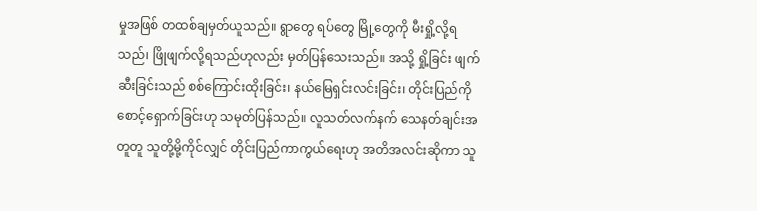မှုအဖြစ် တထစ်ချမှတ်ယူသည်။ ရွာတွေ ရပ်တွေ မြို့တွေကို မီးရှို့လို့ရသည်၊ ဖြိုဖျက်လို့ရသည်ဟုလည်း မှတ်ပြန်သေးသည်။ အသို့ ရှို့ခြင်း ဖျက်ဆီးခြင်းသည် စစ်ကြောင်းထိုးခြင်း၊ နယ်မြေရှင်းလင်းခြင်း၊ တိုင်းပြည်ကို စောင့်ရှောက်ခြင်းဟု သမုတ်ပြန်သည်။ လူသတ်လက်နက် သေနတ်ချင်းအတူတူ သူတို့မို့ကိုင်လျှင် တိုင်းပြည်ကာကွယ်ရေးဟု အတိအလင်းဆိုကာ သူ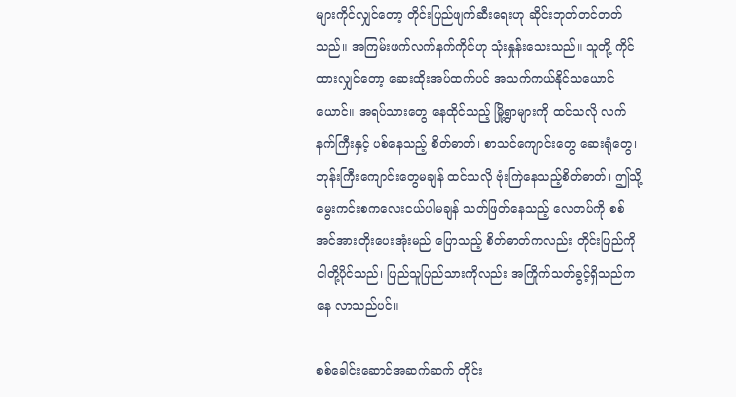များကိုင်လျှင်တော့ တိုင်းပြည်ဖျက်ဆီးရေးဟု ဆိုင်းဘုတ်တင်တတ်သည်။ အကြမ်းဖက်လက်နက်ကိုင်ဟု သုံးနှုန်းသေးသည်။ သူတို့ ကိုင်ထားလျှင်တော့ ဆေးထိုးအပ်ထက်ပင် အသက်ကယ်နိုင်သယောင်ယောင်။ အရပ်သားတွေ နေထိုင်သည့် မြို့ရွာများကို ထင်သလို လက်နက်ကြီးနှင့် ပစ်နေသည့် စိတ်ဓာတ်၊ စာသင်ကျောင်းတွေ ဆေးရုံတွေ၊ ဘုန်းကြီးကျောင်းတွေမချန် ထင်သလို ဗုံးကြဲနေသည့်စိတ်ဓာတ်၊ ဤသို့ မွေးကင်းစကလေးငယ်ပါမချန် သတ်ဖြတ်နေသည့် လေတပ်ကို စစ်အင်အားတိုးပေးအုံးမည် ပြောသည့် စိတ်ဓာတ်ကလည်း တိုင်းပြည်ကို ငါတို့ပိုင်သည်၊ ပြည်သူပြည်သားကိုလည်း အကြိုက်သတ်ခွင့်ရှိသည်ကနေ လာသည်ပင်။

စစ်ခေါင်းဆောင်အဆက်ဆက် တိုင်း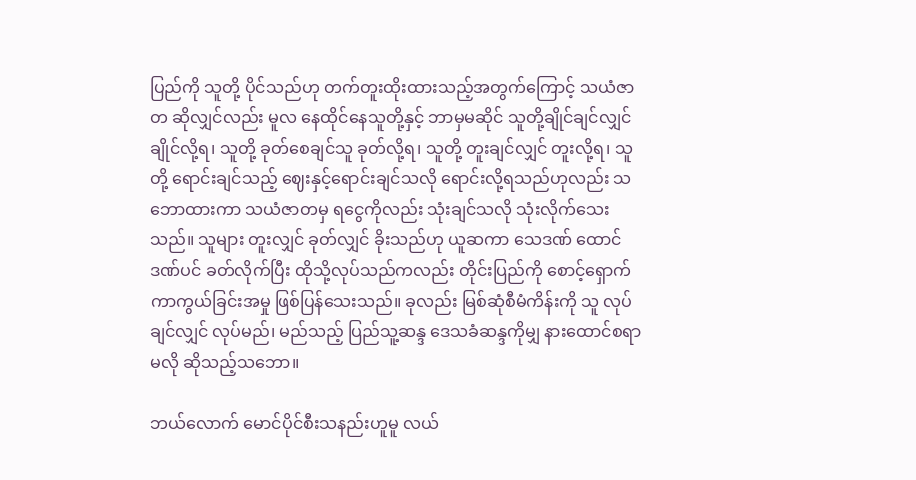ပြည်ကို သူတို့ ပိုင်သည်ဟု တက်တူးထိုးထားသည့်အတွက်ကြောင့် သယံဇာတ ဆိုလျှင်လည်း မူလ နေထိုင်နေသူတို့နှင့် ဘာမှမဆိုင် သူတို့ချိုင်ချင်လျှင် ချိုင်လို့ရ၊ သူတို့ ခုတ်စေချင်သူ ခုတ်လို့ရ၊ သူတို့ တူးချင်လျှင် တူးလို့ရ၊ သူတို့ ရောင်းချင်သည့် ဈေးနှင့်ရောင်းချင်သလို ရောင်းလို့ရသည်ဟုလည်း သဘောထားကာ သယံဇာတမှ ရငွေကိုလည်း သုံးချင်သလို သုံးလိုက်သေးသည်။ သူများ တူးလျှင် ခုတ်လျှင် ခိုးသည်ဟု ယူဆကာ သေဒဏ် ထောင်ဒဏ်ပင် ခတ်လိုက်ပြီး ထိုသို့လုပ်သည်ကလည်း တိုင်းပြည်ကို စောင့်ရှောက်ကာကွယ်ခြင်းအမှု ဖြစ်ပြန်သေးသည်။ ခုလည်း မြစ်ဆုံစီမံကိန်းကို သူ လုပ်ချင်လျှင် လုပ်မည်၊ မည်သည့် ပြည်သူ့ဆန္ဒ ဒေသခံဆန္ဒကိုမျှ နားထောင်စရာမလို ဆိုသည့်သဘော။

ဘယ်လောက် မောင်ပိုင်စီးသနည်းဟူမူ လယ်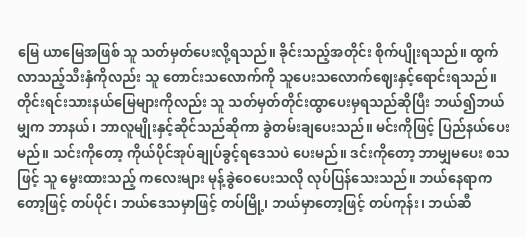မြေ ယာမြေအဖြစ် သူ သတ်မှတ်ပေးလို့ရသည်။ ခိုင်းသည့်အတိုင်း စိုက်ပျိုးရသည်။ ထွက်လာသည့်သီးနှံကိုလည်း သူ တောင်းသလောက်ကို သူပေးသလောက်ဈေးနှင့်ရောင်းရသည်။ တိုင်းရင်းသားနယ်မြေများကိုလည်း သူ သတ်မှတ်တိုင်းထွာပေးမှရသည်ဆိုပြီး ဘယ်၍ဘယ်မျှက ဘာနယ်၊ ဘာလူမျိုးနှင့်ဆိုင်သည်ဆိုကာ ခွဲတမ်းချပေးသည်။ မင်းကိုဖြင့် ပြည်နယ်ပေးမည်။ သင်းကိုတော့ ကိုယ်ပိုင်အုပ်ချုပ်ခွင့်ရဒေသပဲ ပေးမည်။ ဒင်းကိုတော့ ဘာမျှမပေး စသဖြင့် သူ မွေးထားသည့် ကလေးများ မုန့်ခွဲဝေပေးသလို လုပ်ပြန်သေးသည်။ ဘယ်နေရာကတော့ဖြင့် တပ်ပိုင်၊ ဘယ်ဒေသမှာဖြင့် တပ်မြို့၊ ဘယ်မှာတော့ဖြင့် တပ်ကုန်း၊ ဘယ်ဆီ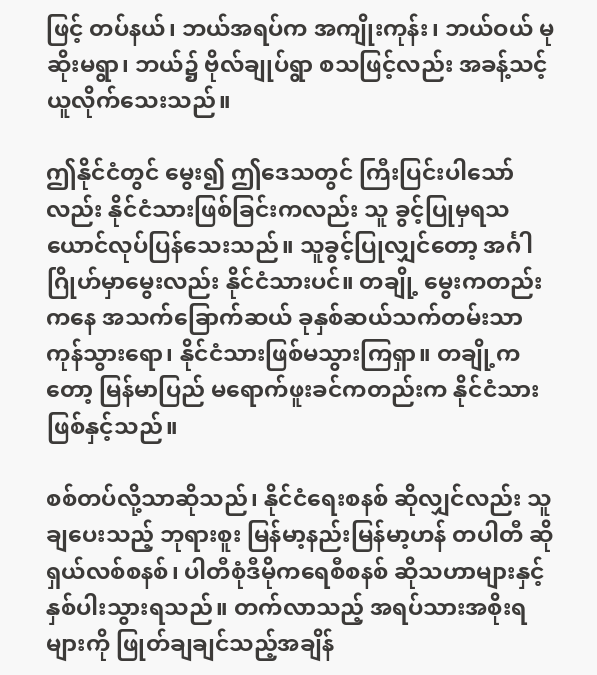ဖြင့် တပ်နယ်၊ ဘယ်အရပ်က အကျိုးကုန်း၊ ဘယ်ဝယ် မုဆိုးမရွာ၊ ဘယ်၌ ဗိုလ်ချုပ်ရွာ စသဖြင့်လည်း အခန့်သင့်ယူလိုက်သေးသည်။

ဤနိုင်ငံတွင် မွေး၍ ဤဒေသတွင် ကြီးပြင်းပါသော်လည်း နိုင်ငံသားဖြစ်ခြင်းကလည်း သူ ခွင့်ပြုမှရသယောင်လုပ်ပြန်သေးသည်။ သူခွင့်ပြုလျှင်တော့ အင်္ဂါဂြိုဟ်မှာမွေးလည်း နိုင်ငံသားပင်။ တချို့ မွေးကတည်းကနေ အသက်ခြောက်ဆယ် ခုနှစ်ဆယ်သက်တမ်းသာကုန်သွားရော၊ နိုင်ငံသားဖြစ်မသွားကြရှာ။ တချို့ကတော့ မြန်မာပြည် မရောက်ဖူးခင်ကတည်းက နိုင်ငံသားဖြစ်နှင့်သည်။

စစ်တပ်လို့သာဆိုသည်၊ နိုင်ငံရေးစနစ် ဆိုလျှင်လည်း သူ ချပေးသည့် ဘုရားစူး မြန်မာ့နည်းမြန်မာ့ဟန် တပါတီ ဆိုရှယ်လစ်စနစ်၊ ပါတီစုံဒီမိုကရေစီစနစ် ဆိုသဟာများနှင့် နှစ်ပါးသွားရသည်။ တက်လာသည့် အရပ်သားအစိုးရများကို ဖြုတ်ချချင်သည့်အချိန်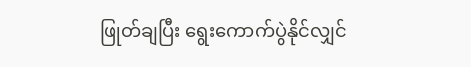ဖြုတ်ချပြီး ရွေးကောက်ပွဲနိုင်လျှင်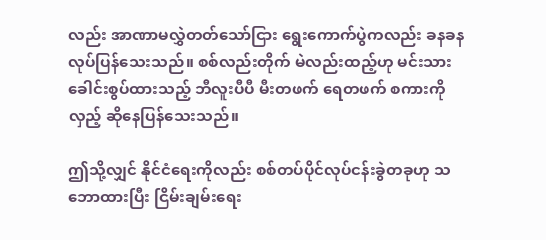လည်း အာဏာမလွှဲတတ်သော်ငြား ရွေးကောက်ပွဲကလည်း ခနခန လုပ်ပြန်သေးသည်။ စစ်လည်းတိုက် မဲလည်းထည့်ဟု မင်းသားခေါင်းစွပ်ထားသည့် ဘီလူးပီပီ မီးတဖက် ရေတဖက် စကားကို လှည့် ဆိုနေပြန်သေးသည်။

ဤသို့လျှင် နိုင်ငံရေးကိုလည်း စစ်တပ်ပိုင်လုပ်ငန်းခွဲတခုဟု သဘောထားပြီး ငြိမ်းချမ်းရေး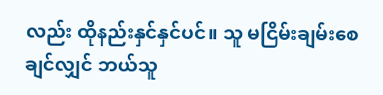လည်း ထိုနည်းနှင်နှင်ပင်။ သူ မငြိမ်းချမ်းစေချင်လျှင် ဘယ်သူ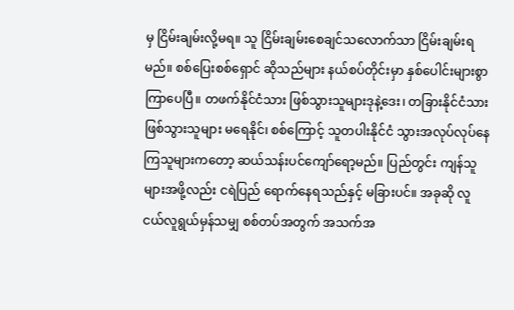မှ ငြိမ်းချမ်းလို့မရ။ သူ ငြိမ်းချမ်းစေချင်သလောက်သာ ငြိမ်းချမ်းရမည်။ စစ်ပြေးစစ်ရှောင် ဆိုသည်များ နယ်စပ်တိုင်းမှာ နှစ်ပေါင်းများစွာကြာပေပြီ။ တဖက်နိုင်ငံသား ဖြစ်သွားသူများဒုနဲ့ဒေး၊ တခြားနိုင်ငံသား ဖြစ်သွားသူများ မရေနိုင်၊ စစ်ကြောင့် သူတပါးနိုင်ငံ သွားအလုပ်လုပ်နေကြသူများကတော့ ဆယ်သန်းပင်ကျော်ရော့မည်။ ပြည်တွင်း ကျန်သူများအဖို့လည်း ငရဲပြည် ရောက်နေရသည်နှင့် မခြားပင်။ အခုဆို လူငယ်လူရွယ်မှန်သမျှ စစ်တပ်အတွက် အသက်အ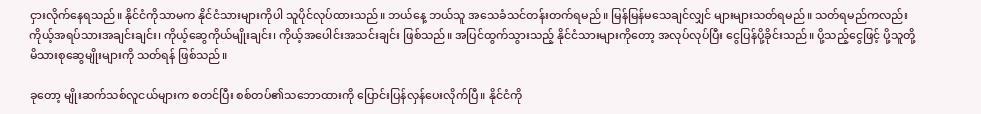ငှားလိုက်နေရသည်။ နိုင်ငံကိုသာမက နိုင်ငံသားများကိုပါ သူပိုင်လုပ်ထားသည်။ ဘယ်နေ့ ဘယ်သူ အသေခံသင်တန်းတက်ရမည်။ မြန်မြန်မသေချင်လျှင် များများသတ်ရမည်။ သတ်ရမည်ကလည်း ကိုယ့်အရပ်သားအချင်းချင်း၊ ကိုယ့်ဆွေကိုယ်မျိုးချင်း၊ ကိုယ့်အပေါင်းအသင်းချင်း ဖြစ်သည်။ အပြင်ထွက်သွားသည့် နိုင်ငံသားများကိုတော့ အလုပ်လုပ်ပြီး ငွေပြန်ပို့ခိုင်းသည်။ ပို့သည့်ငွေဖြင့် ပို့သူတို့ မိသားစုဆွေမျိုးများကို သတ်ရန် ဖြစ်သည်။

ခုတော့ မျိုးဆက်သစ်လူငယ်များက စတင်ပြီး စစ်တပ်၏သဘောထားကို ပြောင်းပြန်လှန်ပေးလိုက်ပြီ။ နိုင်ငံကို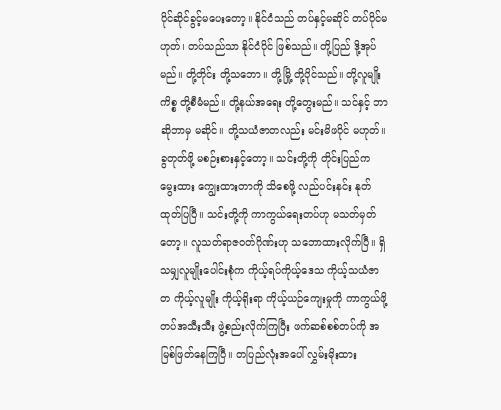ပိုင်ဆိုင်ခွင့်မပေးတော့။ နိုင်ငံသည် တပ်နှင့်မဆိုင် တပ်ပိုင်မဟုတ်၊ တပ်သည်သာ နိုင်ငံပိုင် ဖြစ်သည်။ တို့ပြည် ဒို့အုပ်မည်။ တို့တိုင်း တို့သဘော။ တို့မြို့ တို့ပိုင်သည်။ တို့လူမျိုးကိစ္စ တို့စီမံမည်။ တို့နယ်အရေး တို့တွေးမည်။ သင်နှင့် ဘာဆိုဘာမှ မဆိုင်။ တို့သယံဇာတလည်း မင်းမိဖပိုင် မဟုတ်။ ခွတုတ်ဖို့ မစဉ်းစားနှင့်တော့။ သင်းတို့ကို တိုင်းပြည်က မွေးထား ကျွေးထားတာကို သိစေဖို့ လည်ပင်းနင်း နုတ်ထုတ်ပြပြီ။ သင်းတို့ကို ကာကွယ်ရေးတပ်ဟု မသတ်မှတ်တော့။ လူသတ်ရာဇဝတ်ဂိုဏ်းဟု သဘောထားလိုက်ပြီ။ ရှိသမျှလူမျိုးပေါင်းစုံက ကိုယ့်ရပ်ကိုယ့်ဒေသ ကိုယ့်သယံဇာတ ကိုယ့်လူမျိုး ကိုယ့်ရိုးရာ ကိုယ့်ယဉ်ကျေးမှုကို ကာကွယ်ဖို့ တပ်အသီးသီး ဖွဲ့စည်းလိုက်ကြပြီး ဖက်ဆစ်စစ်တပ်ကို အမြစ်ဖြတ်နေကြပြီ။ တပြည်လုံးအပေါ် လွှမ်းမိုးထား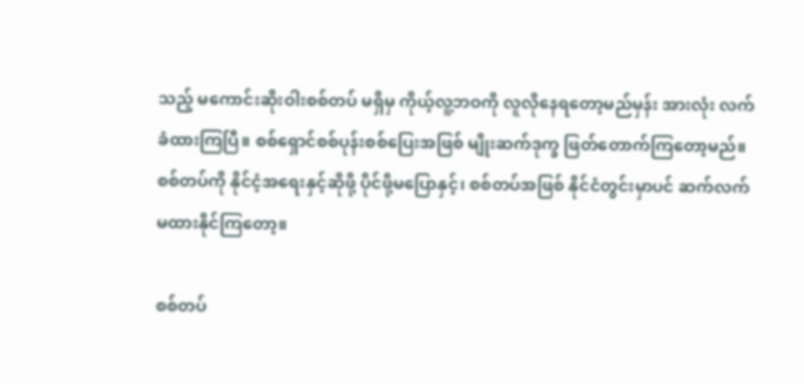သည့် မကောင်းဆိုးဝါးစစ်တပ် မရှိမှ ကိုယ့်လူ့ဘဝကို လူလိုနေရတော့မည်မှန်း အားလုံး လက်ခံထားကြပြီ။ စစ်ရှောင်စစ်ပုန်းစစ်ပြေးအဖြစ် မျိုးဆက်ဒုက္ခ ဖြတ်တောက်ကြတော့မည်။ စစ်တပ်ကို နိုင်ငံ့အရေးနှင့်ဆိုဖို့ ပိုင်ဖို့မပြောနှင့်၊ စစ်တပ်အဖြစ် နိုင်ငံတွင်းမှာပင် ဆက်လက် မထားနိုင်ကြတော့။

စစ်တပ်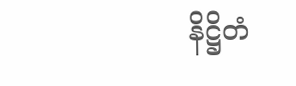နိဋ္ဌိတံ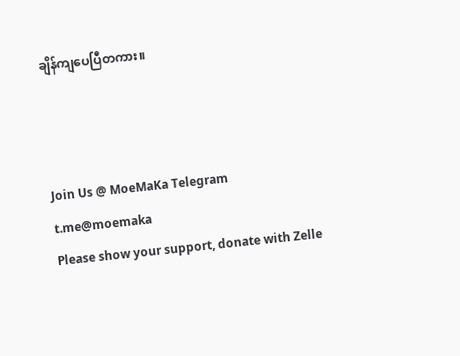ချိန်ကျပေပြီတကား။



Join Us @ MoeMaKa Telegram
t.me@moemaka
Please show your support, donate with Zelle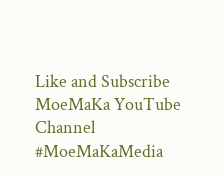Like and Subscribe MoeMaKa YouTube Channel
#MoeMaKaMedia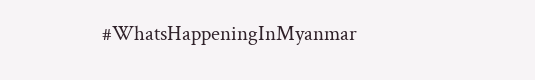#WhatsHappeningInMyanmar